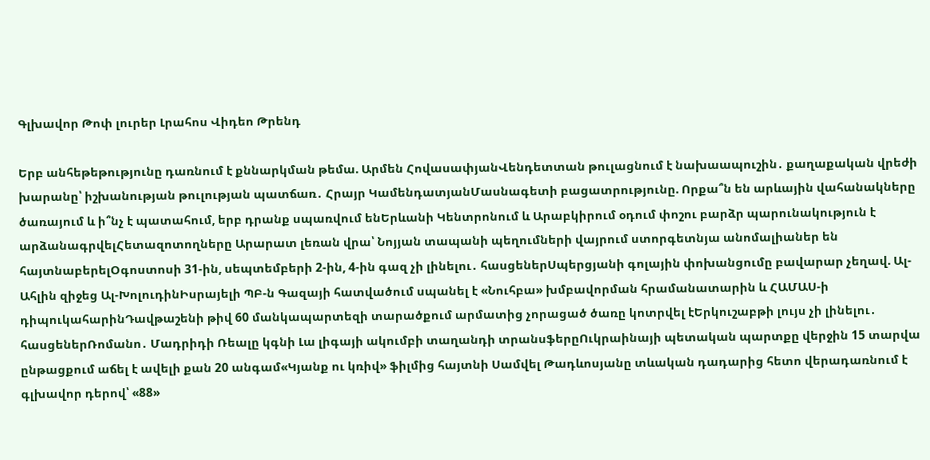Գլխավոր Թոփ լուրեր Լրահոս Վիդեո Թրենդ

Երբ անհեթեթությունը դառնում է քննարկման թեմա. Արմեն ՀովասափյանՎենդետտան թուլացնում է նախաապուշին․ քաղաքական վրեժի խարանը՝ իշխանության թուլության պատճառ․ Հրայր ԿամենդատյանՄասնագետի բացատրությունը. Որքա՞ն են արևային վահանակները ծառայում և ի՞նչ է պատահում, երբ դրանք սպառվում ենԵրևանի Կենտրոնում և Արաբկիրում օդում փոշու բարձր պարունակություն է արձանագրվելՀետազոտողները Արարատ լեռան վրա՝ Նոյյան տապանի պեղումների վայրում ստորգետնյա անոմալիաներ են հայտնաբերելՕգոստոսի 31-ին, սեպտեմբերի 2-ին, 4-ին գազ չի լինելու․ հասցեներՍպերցյանի գոլային փոխանցումը բավարար չեղավ. Ալ-Ահլին զիջեց Ալ-ԽոլուդինԻսրայելի ՊԲ-ն Գազայի հատվածում սպանել է «Նուհբա» խմբավորման հրամանատարին և ՀԱՄԱՍ-ի դիպուկահարինԴավթաշենի թիվ 60 մանկապարտեզի տարածքում արմատից չորացած ծառը կոտրվել էԵրկուշաբթի լույս չի լինելու․ հասցեներՌոմանո․ Մադրիդի Ռեալը կգնի Լա լիգայի ակումբի տաղանդի տրանսֆերըՈւկրաինայի պետական պարտքը վերջին 15 տարվա ընթացքում աճել է ավելի քան 20 անգամ«Կյանք ու կռիվ» ֆիլմից հայտնի Սամվել Թադևոսյանը տևական դադարից հետո վերադառնում է գլխավոր դերով՝ «88»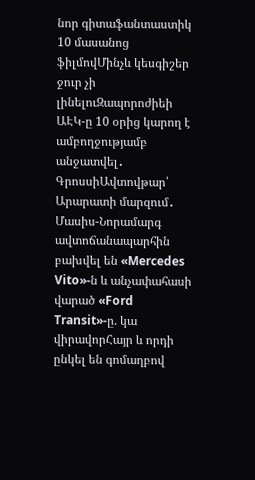նոր գիտաֆանտաստիկ 10 մասանոց ֆիլմովՄինչև կեսգիշեր ջուր չի լինելուԶապորոժիեի ԱԷԿ-ը 10 օրից կարող է ամբողջությամբ անջատվել․ ԳրոսսիԱվտովթար՝ Արարատի մարզում․ Մասիս-Նորամարգ ավտոճանապարհին բախվել են «Mercedes Vito»-ն և անչափահասի վարած «Ford Transit»-ը. կա վիրավորՀայր և որդի ընկել են գոմաղբով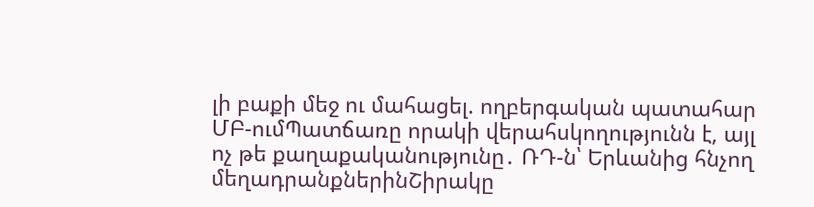լի բաքի մեջ ու մահացել. ողբերգական պատահար ՄԲ-ումՊատճառը որակի վերահսկողությունն է, այլ ոչ թե քաղաքականությունը․ ՌԴ-ն՝ Երևանից հնչող մեղադրանքներինՇիրակը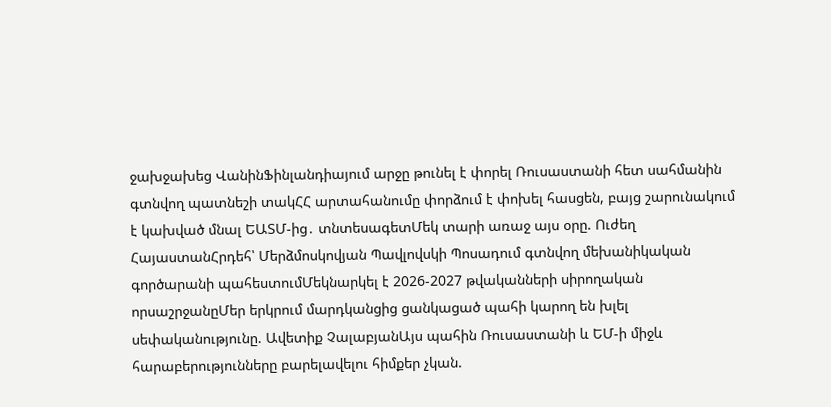ջախջախեց ՎանինՖինլանդիայում արջը թունել է փորել Ռուսաստանի հետ սահմանին գտնվող պատնեշի տակՀՀ արտահանումը փորձում է փոխել հասցեն, բայց շարունակում է կախված մնալ ԵԱՏՄ-ից․ տնտեսագետՄեկ տարի առաջ այս օրը. Ուժեղ ՀայաստանՀրդեհ՝ Մերձմոսկովյան Պավլովսկի Պոսադում գտնվող մեխանիկական գործարանի պահեստումՄեկնարկել է 2026-2027 թվականների սիրողական որսաշրջանըՄեր երկրում մարդկանցից ցանկացած պահի կարող են խլել սեփականությունը. Ավետիք ՉալաբյանԱյս պահին Ռուսաստանի և ԵՄ-ի միջև հարաբերությունները բարելավելու հիմքեր չկան.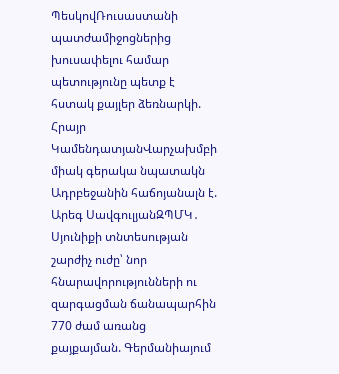ՊեսկովՌուսաստանի պատժամիջոցներից խուսափելու համար պետությունը պետք է հստակ քայլեր ձեռնարկի. Հրայր ԿամենդատյանՎարչախմբի միակ գերակա նպատակն Ադրբեջանին հաճոյանալն է. Արեգ ՍավգուլյանԶՊՄԿ․ Սյունիքի տնտեսության շարժիչ ուժը՝ նոր հնարավորությունների ու զարգացման ճանապարհին 770 ժամ առանց քայքայման. Գերմանիայում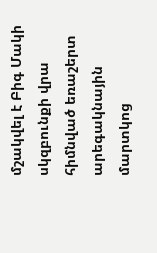մշակվել է Բիգ Մակի սկզբունքի վրա հիմնված եռաշերտ արեգակնային մարտկոց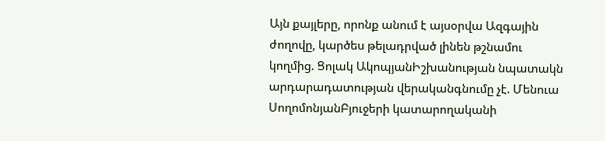Այն քայլերը, որոնք անում է այսօրվա Ազգային ժողովը, կարծես թելադրված լինեն թշնամու կողմից. Ցոլակ ԱկոպյանԻշխանության նպատակն արդարադատության վերականգնումը չէ. Մենուա ՍողոմոնյանԲյուջերի կատարողականի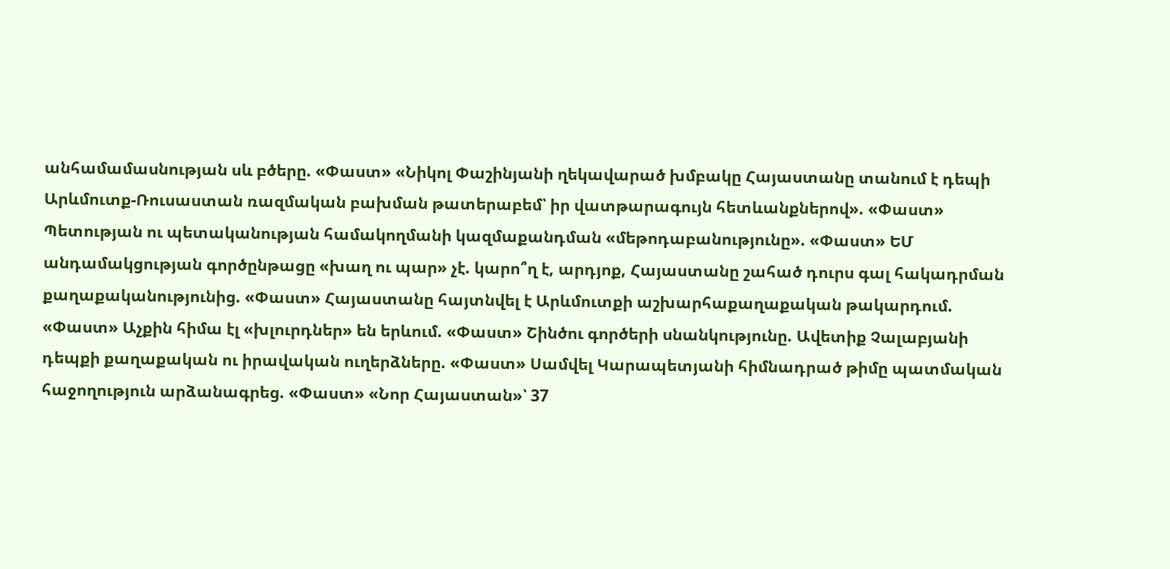անհամամասնության սև բծերը. «Փաստ» «Նիկոլ Փաշինյանի ղեկավարած խմբակը Հայաստանը տանում է դեպի Արևմուտք-Ռուսաստան ռազմական բախման թատերաբեմ՝ իր վատթարագույն հետևանքներով». «Փաստ» Պետության ու պետականության համակողմանի կազմաքանդման «մեթոդաբանությունը». «Փաստ» ԵՄ անդամակցության գործընթացը «խաղ ու պար» չէ. կարո՞ղ է, արդյոք, Հայաստանը շահած դուրս գալ հակադրման քաղաքականությունից. «Փաստ» Հայաստանը հայտնվել է Արևմուտքի աշխարհաքաղաքական թակարդում. «Փաստ» Աչքին հիմա էլ «խլուրդներ» են երևում. «Փաստ» Շինծու գործերի սնանկությունը. Ավետիք Չալաբյանի դեպքի քաղաքական ու իրավական ուղերձները. «Փաստ» Սամվել Կարապետյանի հիմնադրած թիմը պատմական հաջողություն արձանագրեց. «Փաստ» «Նոր Հայաստան»՝ 37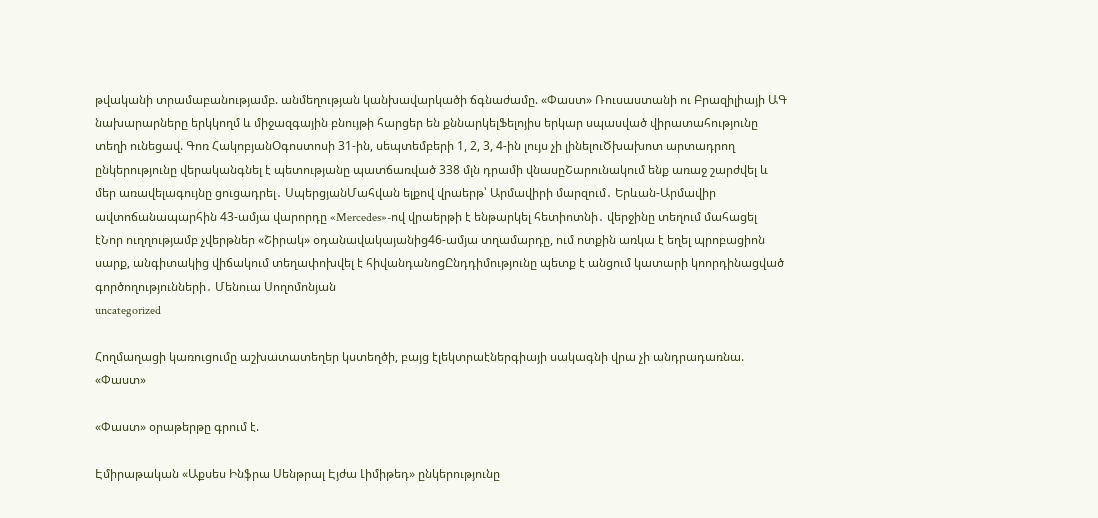թվականի տրամաբանությամբ. անմեղության կանխավարկածի ճգնաժամը. «Փաստ» Ռուսաստանի ու Բրազիլիայի ԱԳ նախարարները երկկողմ և միջազգային բնույթի հարցեր են քննարկելՖելոյիս երկար սպասված վիրատահությունը տեղի ունեցավ. Գոռ ՀակոբյանՕգոստոսի 31-ին, սեպտեմբերի 1, 2, 3, 4-ին լույս չի լինելուԾխախոտ արտադրող ընկերությունը վերականգնել է պետությանը պատճառված 338 մլն դրամի վնասըՇարունակում ենք առաջ շարժվել և մեր առավելագույնը ցուցադրել․ ՍպերցյանՄահվան ելքով վրաերթ՝ Արմավիրի մարզում․ Երևան-Արմավիր ավտոճանապարհին 43-ամյա վարորդը «Mercedes»-ով վրաերթի է ենթարկել հետիոտնի․ վերջինը տեղում մահացել էՆոր ուղղությամբ չվերթներ «Շիրակ» օդանավակայանից46-ամյա տղամարդը, ում ոտքին առկա է եղել պրոբացիոն սարք, անգիտակից վիճակում տեղափոխվել է հիվանդանոցԸնդդիմությունը պետք է անցում կատարի կոորդինացված գործողությունների․ Մենուա Սողոմոնյան
uncategorized

Հողմաղացի կառուցումը աշխատատեղեր կստեղծի, բայց էլեկտրաէներգիայի սակագնի վրա չի անդրադառնա. «Փաստ»

«Փաստ» օրաթերթը գրում է.

Էմիրաթական «Աքսես Ինֆրա Սենթրալ Էյժա Լիմիթեդ» ընկերությունը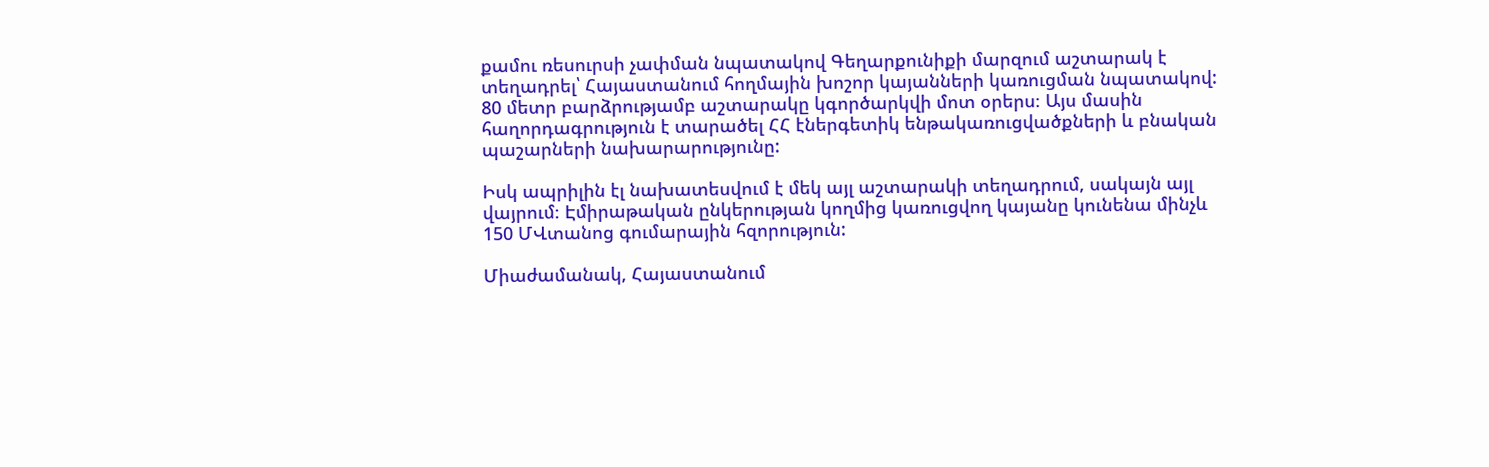քամու ռեսուրսի չափման նպատակով Գեղարքունիքի մարզում աշտարակ է տեղադրել՝ Հայաստանում հողմային խոշոր կայանների կառուցման նպատակով: 80 մետր բարձրությամբ աշտարակը կգործարկվի մոտ օրերս։ Այս մասին հաղորդագրություն է տարածել ՀՀ էներգետիկ ենթակառուցվածքների և բնական պաշարների նախարարությունը:

Իսկ ապրիլին էլ նախատեսվում է մեկ այլ աշտարակի տեղադրում, սակայն այլ վայրում։ Էմիրաթական ընկերության կողմից կառուցվող կայանը կունենա մինչև 150 ՄՎտանոց գումարային հզորություն:

Միաժամանակ, Հայաստանում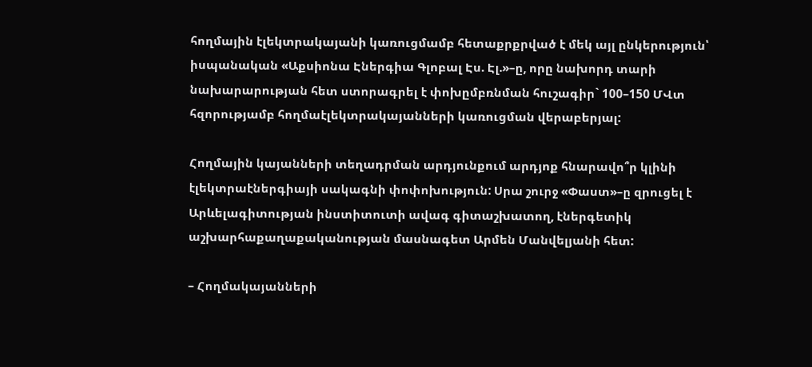հողմային էլեկտրակայանի կառուցմամբ հետաքրքրված է մեկ այլ ընկերություն՝ իսպանական «Աքսիոնա Էներգիա Գլոբալ Էս. Էլ.»–ը, որը նախորդ տարի նախարարության հետ ստորագրել է փոխըմբռնման հուշագիր` 100–150 ՄՎտ հզորությամբ հողմաէլեկտրակայանների կառուցման վերաբերյալ:

Հողմային կայանների տեղադրման արդյունքում արդյոք հնարավո՞ր կլինի էլեկտրաէներգիայի սակագնի փոփոխություն: Սրա շուրջ «Փաստ»–ը զրուցել է Արևելագիտության ինստիտուտի ավագ գիտաշխատող, էներգետիկ աշխարհաքաղաքականության մասնագետ Արմեն Մանվելյանի հետ:

– Հողմակայանների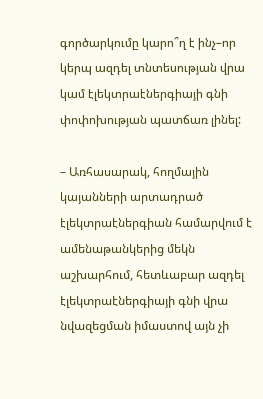գործարկումը կարո՞ղ է ինչ–որ կերպ ազդել տնտեսության վրա կամ էլեկտրաէներգիայի գնի փոփոխության պատճառ լինել:

– Առհասարակ, հողմային կայանների արտադրած էլեկտրաէներգիան համարվում է ամենաթանկերից մեկն աշխարհում, հետևաբար ազդել էլեկտրաէներգիայի գնի վրա նվազեցման իմաստով այն չի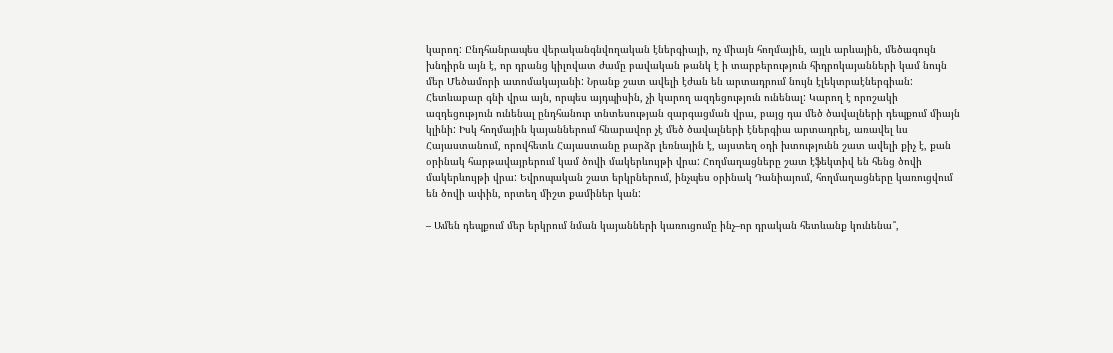կարող: Ընդհանրապես վերականգնվողական էներգիայի, ոչ միայն հողմային, այլև արևային, մեծագույն խնդիրն այն է, որ դրանց կիլովատ ժամը բավական թանկ է ի տարբերություն հիդրոկայանների կամ նույն մեր Մեծամորի ատոմակայանի: Նրանք շատ ավելի էժան են արտադրում նույն էլեկտրաէներգիան: Հետևաբար գնի վրա այն, որպես այդպիսին, չի կարող ազդեցություն ունենալ: Կարող է որոշակի ազդեցություն ունենալ ընդհանուր տնտեսության զարգացման վրա, բայց դա մեծ ծավալների դեպքում միայն կլինի: Իսկ հողմային կայաններում հնարավոր չէ մեծ ծավալների էներգիա արտադրել, առավել ևս Հայաստանում, որովհետև Հայաստանը բարձր լեռնային է, այստեղ օդի խտությունն շատ ավելի քիչ է, քան օրինակ հարթավայրերում կամ ծովի մակերևույթի վրա: Հողմաղացները շատ էֆեկտիվ են հենց ծովի մակերևույթի վրա: Եվրոպական շատ երկրներում, ինչպես օրինակ Դանիայում, հողմաղացները կառուցվում են ծովի ափին, որտեղ միշտ քամիներ կան:

– Ամեն դեպքում մեր երկրում նման կայանների կառուցումը ինչ–որ դրական հետևանք կունենա՞,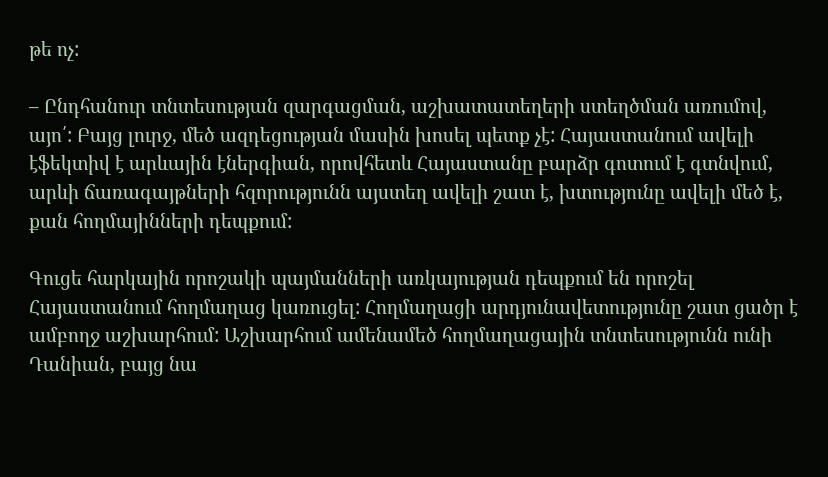թե ոչ:

– Ընդհանուր տնտեսության զարգացման, աշխատատեղերի ստեղծման առումով, այո՛: Բայց լուրջ, մեծ ազդեցության մասին խոսել պետք չէ: Հայաստանում ավելի էֆեկտիվ է արևային էներգիան, որովհետև Հայաստանը բարձր գոտում է գտնվում, արևի ճառագայթների հզորությունն այստեղ ավելի շատ է, խտությունը ավելի մեծ է, քան հողմայինների դեպքում:

Գուցե հարկային որոշակի պայմանների առկայության դեպքում են որոշել Հայաստանում հողմաղաց կառուցել: Հողմաղացի արդյունավետությունը շատ ցածր է ամբողջ աշխարհում: Աշխարհում ամենամեծ հողմաղացային տնտեսությունն ունի Դանիան, բայց նա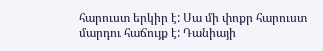հարուստ երկիր է: Սա մի փոքր հարուստ մարդու հաճույք է: Դանիայի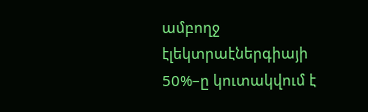ամբողջ էլեկտրաէներգիայի 50%–ը կուտակվում է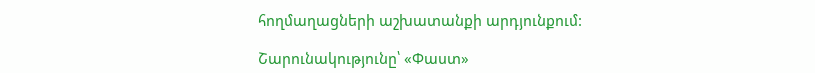հողմաղացների աշխատանքի արդյունքում:

Շարունակությունը՝ «Փաստ»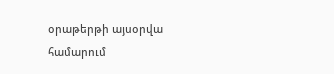օրաթերթի այսօրվա համարում